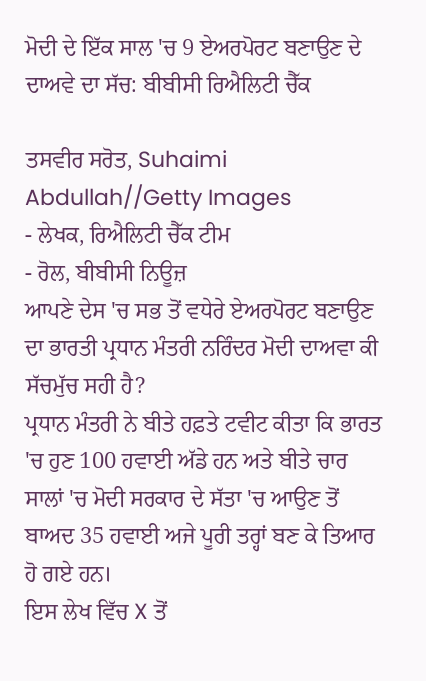ਮੋਦੀ ਦੇ ਇੱਕ ਸਾਲ 'ਚ 9 ਏਅਰਪੋਰਟ ਬਣਾਉਣ ਦੇ ਦਾਅਵੇ ਦਾ ਸੱਚ: ਬੀਬੀਸੀ ਰਿਐਲਿਟੀ ਚੈੱਕ

ਤਸਵੀਰ ਸਰੋਤ, Suhaimi Abdullah//Getty Images
- ਲੇਖਕ, ਰਿਐਲਿਟੀ ਚੈੱਕ ਟੀਮ
- ਰੋਲ, ਬੀਬੀਸੀ ਨਿਊਜ਼
ਆਪਣੇ ਦੇਸ 'ਚ ਸਭ ਤੋਂ ਵਧੇਰੇ ਏਅਰਪੋਰਟ ਬਣਾਉਣ ਦਾ ਭਾਰਤੀ ਪ੍ਰਧਾਨ ਮੰਤਰੀ ਨਰਿੰਦਰ ਮੋਦੀ ਦਾਅਵਾ ਕੀ ਸੱਚਮੁੱਚ ਸਹੀ ਹੈ?
ਪ੍ਰਧਾਨ ਮੰਤਰੀ ਨੇ ਬੀਤੇ ਹਫ਼ਤੇ ਟਵੀਟ ਕੀਤਾ ਕਿ ਭਾਰਤ 'ਚ ਹੁਣ 100 ਹਵਾਈ ਅੱਡੇ ਹਨ ਅਤੇ ਬੀਤੇ ਚਾਰ ਸਾਲਾਂ 'ਚ ਮੋਦੀ ਸਰਕਾਰ ਦੇ ਸੱਤਾ 'ਚ ਆਉਣ ਤੋਂ ਬਾਅਦ 35 ਹਵਾਈ ਅਜੇ ਪੂਰੀ ਤਰ੍ਹਾਂ ਬਣ ਕੇ ਤਿਆਰ ਹੋ ਗਏ ਹਨ।
ਇਸ ਲੇਖ ਵਿੱਚ X ਤੋਂ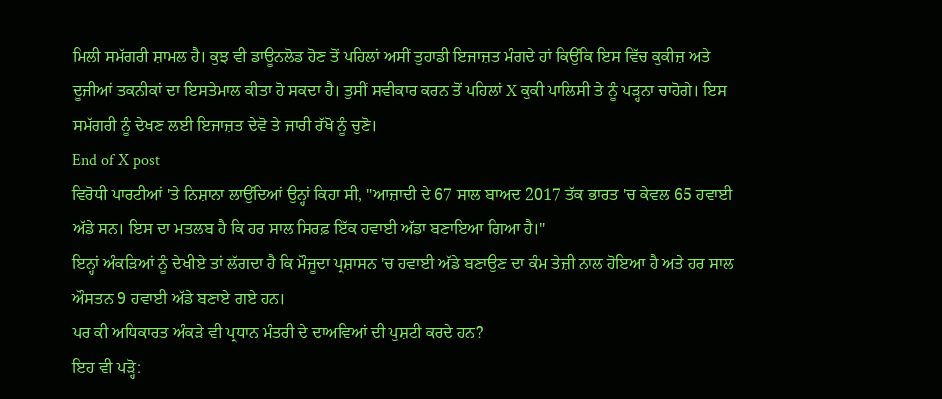ਮਿਲੀ ਸਮੱਗਰੀ ਸ਼ਾਮਲ ਹੈ। ਕੁਝ ਵੀ ਡਾਊਨਲੋਡ ਹੋਣ ਤੋਂ ਪਹਿਲਾਂ ਅਸੀਂ ਤੁਹਾਡੀ ਇਜਾਜ਼ਤ ਮੰਗਦੇ ਹਾਂ ਕਿਉਂਕਿ ਇਸ ਵਿੱਚ ਕੁਕੀਜ਼ ਅਤੇ ਦੂਜੀਆਂ ਤਕਨੀਕਾਂ ਦਾ ਇਸਤੇਮਾਲ ਕੀਤਾ ਹੋ ਸਕਦਾ ਹੈ। ਤੁਸੀਂ ਸਵੀਕਾਰ ਕਰਨ ਤੋਂ ਪਹਿਲਾਂ X ਕੁਕੀ ਪਾਲਿਸੀ ਤੇ ਨੂੰ ਪੜ੍ਹਨਾ ਚਾਹੋਗੇ। ਇਸ ਸਮੱਗਰੀ ਨੂੰ ਦੇਖਣ ਲਈ ਇਜਾਜ਼ਤ ਦੇਵੋ ਤੇ ਜਾਰੀ ਰੱਖੋ ਨੂੰ ਚੁਣੋ।
End of X post
ਵਿਰੋਧੀ ਪਾਰਟੀਆਂ 'ਤੇ ਨਿਸ਼ਾਨਾ ਲਾਉਂਦਿਆਂ ਉਨ੍ਹਾਂ ਕਿਹਾ ਸੀ, "ਆਜ਼ਾਦੀ ਦੇ 67 ਸਾਲ ਬਾਅਦ 2017 ਤੱਕ ਭਾਰਤ 'ਚ ਕੇਵਲ 65 ਹਵਾਈ ਅੱਡੇ ਸਨ। ਇਸ ਦਾ ਮਤਲਬ ਹੈ ਕਿ ਹਰ ਸਾਲ ਸਿਰਫ਼ ਇੱਕ ਹਵਾਈ ਅੱਡਾ ਬਣਾਇਆ ਗਿਆ ਹੈ।"
ਇਨ੍ਹਾਂ ਅੰਕੜਿਆਂ ਨੂੰ ਦੇਖੀਏ ਤਾਂ ਲੱਗਦਾ ਹੈ ਕਿ ਮੌਜੂਦਾ ਪ੍ਰਸ਼ਾਸਨ 'ਚ ਹਵਾਈ ਅੱਡੇ ਬਣਾਉਣ ਦਾ ਕੰਮ ਤੇਜ਼ੀ ਨਾਲ ਹੋਇਆ ਹੈ ਅਤੇ ਹਰ ਸਾਲ ਔਸਤਨ 9 ਹਵਾਈ ਅੱਡੇ ਬਣਾਏ ਗਏ ਹਨ।
ਪਰ ਕੀ ਅਧਿਕਾਰਤ ਅੰਕੜੇ ਵੀ ਪ੍ਰਧਾਨ ਮੰਤਰੀ ਦੇ ਦਾਅਵਿਆਂ ਦੀ ਪੁਸ਼ਟੀ ਕਰਦੇ ਹਨ?
ਇਹ ਵੀ ਪੜ੍ਹੋ: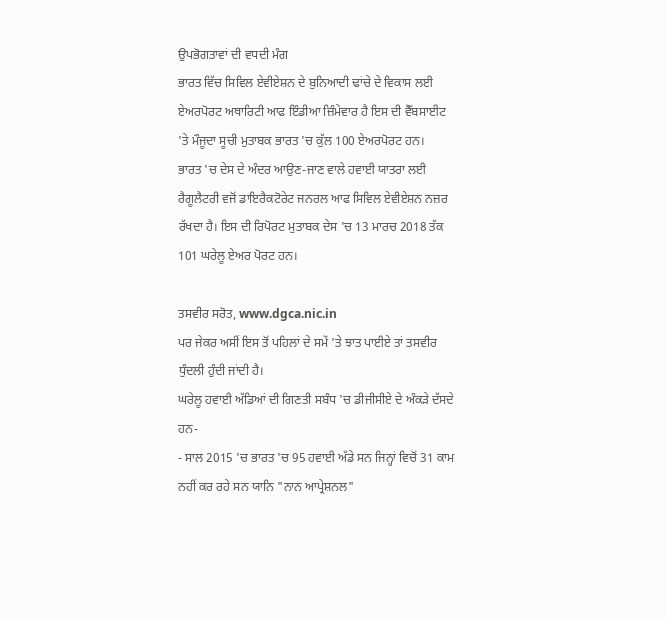ਉਪਭੋਗਤਾਵਾਂ ਦੀ ਵਧਦੀ ਮੰਗ
ਭਾਰਤ ਵਿੱਚ ਸਿਵਿਲ ਏਵੀਏਸ਼ਨ ਦੇ ਬੁਨਿਆਦੀ ਢਾਂਚੇ ਦੇ ਵਿਕਾਸ ਲਈ ਏਅਰਪੋਰਟ ਅਥਾਰਿਟੀ ਆਫ ਇੰਡੀਆ ਜ਼ਿੰਮੇਵਾਰ ਹੈ ਇਸ ਦੀ ਵੈੱਬਸਾਈਟ 'ਤੇ ਮੌਜੂਦਾ ਸੂਚੀ ਮੁਤਾਬਕ ਭਾਰਤ 'ਚ ਕੁੱਲ 100 ਏਅਰਪੋਰਟ ਹਨ।
ਭਾਰਤ 'ਚ ਦੇਸ ਦੇ ਅੰਦਰ ਆਉਣ-ਜਾਣ ਵਾਲੇ ਹਵਾਈ ਯਾਤਰਾ ਲਈ ਰੈਗੂਲੈਟਰੀ ਵਜੋਂ ਡਾਇਰੈਕਟੋਰੇਟ ਜਨਰਲ ਆਫ ਸਿਵਿਲ ਏਵੀਏਸ਼ਨ ਨਜ਼ਰ ਰੱਖਦਾ ਹੈ। ਇਸ ਦੀ ਰਿਪੋਰਟ ਮੁਤਾਬਕ ਦੇਸ 'ਚ 13 ਮਾਰਚ 2018 ਤੱਕ 101 ਘਰੇਲੂ ਏਅਰ ਪੋਰਟ ਹਨ।

ਤਸਵੀਰ ਸਰੋਤ, www.dgca.nic.in
ਪਰ ਜੇਕਰ ਅਸੀਂ ਇਸ ਤੋਂ ਪਹਿਲਾਂ ਦੇ ਸਮੇਂ 'ਤੇ ਝਾਤ ਪਾਈਏ ਤਾਂ ਤਸਵੀਰ ਧੁੰਦਲੀ ਹੁੰਦੀ ਜਾਂਦੀ ਹੈ।
ਘਰੇਲੂ ਹਵਾਈ ਅੱਡਿਆਂ ਦੀ ਗਿਣਤੀ ਸਬੰਧ 'ਚ ਡੀਜੀਸੀਏ ਦੇ ਅੰਕੜੇ ਦੱਸਦੇ ਹਨ-
- ਸਾਲ 2015 'ਚ ਭਾਰਤ 'ਚ 95 ਹਵਾਈ ਅੱਡੇ ਸਨ ਜਿਨ੍ਹਾਂ ਵਿਚੋਂ 31 ਕਾਮ ਨਹੀਂ ਕਰ ਰਹੇ ਸਨ ਯਾਨਿ "ਨਾਨ ਆਪ੍ਰੇਸ਼ਨਲ"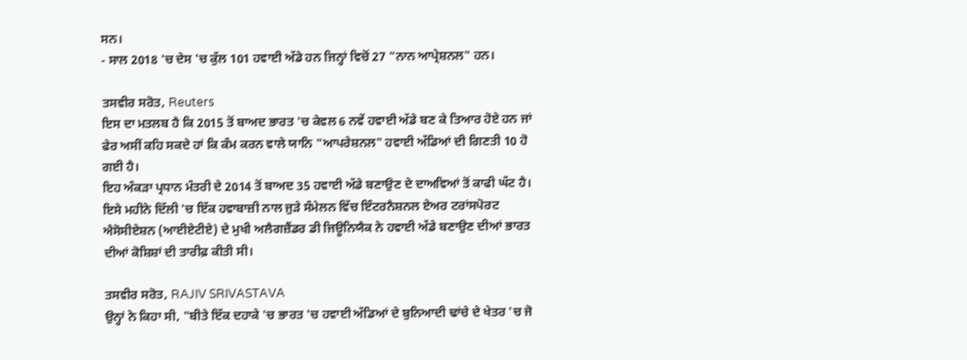ਸਨ।
- ਸਾਲ 2018 'ਚ ਦੇਸ 'ਚ ਕੁੱਲ 101 ਹਵਾਈ ਅੱਡੇ ਹਨ ਜਿਨ੍ਹਾਂ ਵਿਚੋਂ 27 "ਨਾਨ ਆਪ੍ਰੇਸ਼ਨਲ" ਹਨ।

ਤਸਵੀਰ ਸਰੋਤ, Reuters
ਇਸ ਦਾ ਮਤਲਬ ਹੈ ਕਿ 2015 ਤੋਂ ਬਾਅਦ ਭਾਰਤ 'ਚ ਕੇਵਲ 6 ਨਵੇਂ ਹਵਾਈ ਅੱਡੇ ਬਣ ਕੇ ਤਿਆਰ ਹੋਏ ਹਨ ਜਾਂ ਫੇਰ ਅਸੀਂ ਕਹਿ ਸਕਦੇ ਹਾਂ ਕਿ ਕੰਮ ਕਰਨ ਵਾਲੇ ਯਾਨਿ "ਆਪਰੇਸ਼ਨਲ" ਹਵਾਈ ਅੱਡਿਆਂ ਦੀ ਗਿਣਤੀ 10 ਹੋ ਗਈ ਹੈ।
ਇਹ ਅੰਕੜਾ ਪ੍ਰਧਾਨ ਮੰਤਰੀ ਦੇ 2014 ਤੋਂ ਬਾਅਦ 35 ਹਵਾਈ ਅੱਡੇ ਬਣਾਉਣ ਦੇ ਦਾਅਵਿਆਂ ਤੋਂ ਕਾਫੀ ਘੱਟ ਹੈ।
ਇਸੇ ਮਹੀਨੇ ਦਿੱਲੀ 'ਚ ਇੱਕ ਹਵਾਬਾਜ਼ੀ ਨਾਲ ਜੁੜੇ ਸੰਮੇਲਨ ਵਿੱਚ ਇੰਟਰਨੈਸ਼ਨਲ ਏਅਰ ਟਰਾਂਸਪੋਰਟ ਐਸੋਸੀਏਸ਼ਨ (ਆਈਏਟੀਏ) ਦੇ ਮੁਖੀ ਅਲੈਗਜ਼ੈਂਡਰ ਡੀ ਜਿਊਨਿਯੈਕ ਨੇ ਹਵਾਈ ਅੱਡੇ ਬਣਾਉਣ ਦੀਆਂ ਭਾਰਤ ਦੀਆਂ ਕੋਸ਼ਿਸ਼ਾਂ ਦੀ ਤਾਰੀਫ਼ ਕੀਤੀ ਸੀ।

ਤਸਵੀਰ ਸਰੋਤ, RAJIV SRIVASTAVA
ਉਨ੍ਹਾਂ ਨੇ ਕਿਹਾ ਸੀ, "ਬੀਤੇ ਇੱਕ ਦਹਾਕੇ 'ਚ ਭਾਰਤ 'ਚ ਹਵਾਈ ਅੱਡਿਆਂ ਦੇ ਬੁਨਿਆਦੀ ਢਾਂਚੇ ਦੇ ਖੇਤਰ 'ਚ ਜੋ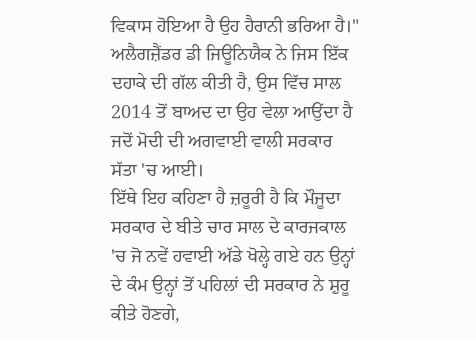ਵਿਕਾਸ ਹੋਇਆ ਹੈ ਉਹ ਹੈਰਾਨੀ ਭਰਿਆ ਹੈ।"
ਅਲੈਗਜ਼ੈਂਡਰ ਡੀ ਜਿਊਨਿਯੈਕ ਨੇ ਜਿਸ ਇੱਕ ਦਹਾਕੇ ਦੀ ਗੱਲ ਕੀਤੀ ਹੈ, ਉਸ ਵਿੱਚ ਸਾਲ 2014 ਤੋਂ ਬਾਅਦ ਦਾ ਉਹ ਵੇਲਾ ਆਉਂਦਾ ਹੈ ਜਦੋਂ ਮੋਦੀ ਦੀ ਅਗਵਾਈ ਵਾਲੀ ਸਰਕਾਰ ਸੱਤਾ 'ਚ ਆਈ।
ਇੱਥੇ ਇਹ ਕਹਿਣਾ ਹੈ ਜ਼ਰੂਰੀ ਹੈ ਕਿ ਮੌਜੂਦਾ ਸਰਕਾਰ ਦੇ ਬੀਤੇ ਚਾਰ ਸਾਲ ਦੇ ਕਾਰਜਕਾਲ 'ਚ ਜੋ ਨਵੇਂ ਹਵਾਈ ਅੱਡੇ ਖੋਲ੍ਹੇ ਗਏ ਹਨ ਉਨ੍ਹਾਂ ਦੇ ਕੰਮ ਉਨ੍ਹਾਂ ਤੋਂ ਪਹਿਲਾਂ ਦੀ ਸਰਕਾਰ ਨੇ ਸ਼ੁਰੂ ਕੀਤੇ ਹੋਣਗੇ,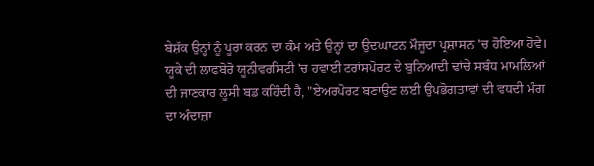ਬੇਸ਼ੱਕ ਉਨ੍ਹਾਂ ਨੂੰ ਪੂਰਾ ਕਰਨ ਦਾ ਕੰਮ ਅਤੇ ਉਨ੍ਹਾਂ ਦਾ ਉਦਘਾਟਨ ਮੌਜੂਦਾ ਪ੍ਰਸ਼ਾਸਨ 'ਚ ਹੋਇਆ ਹੋਵੇ।
ਯੂਕੇ ਦੀ ਲਾਫਬੋਰੋ ਯੂਨੀਵਰਸਿਟੀ 'ਚ ਹਵਾਈ ਟਰਾਂਸਪੋਰਟ ਦੇ ਬੁਨਿਆਦੀ ਢਾਂਚੇ ਸਬੰਧ ਮਾਮਲਿਆਂ ਦੀ ਜਾਣਕਾਰ ਲੂਸੀ ਬਡ ਕਹਿੰਦੀ ਹੈ, "ਏਅਰਪੋਰਟ ਬਣਾਉਣ ਲਈ ਉਪਭੋਗਤਾਵਾਂ ਦੀ ਵਧਦੀ ਮੰਗ ਦਾ ਅੰਦਾਜ਼ਾ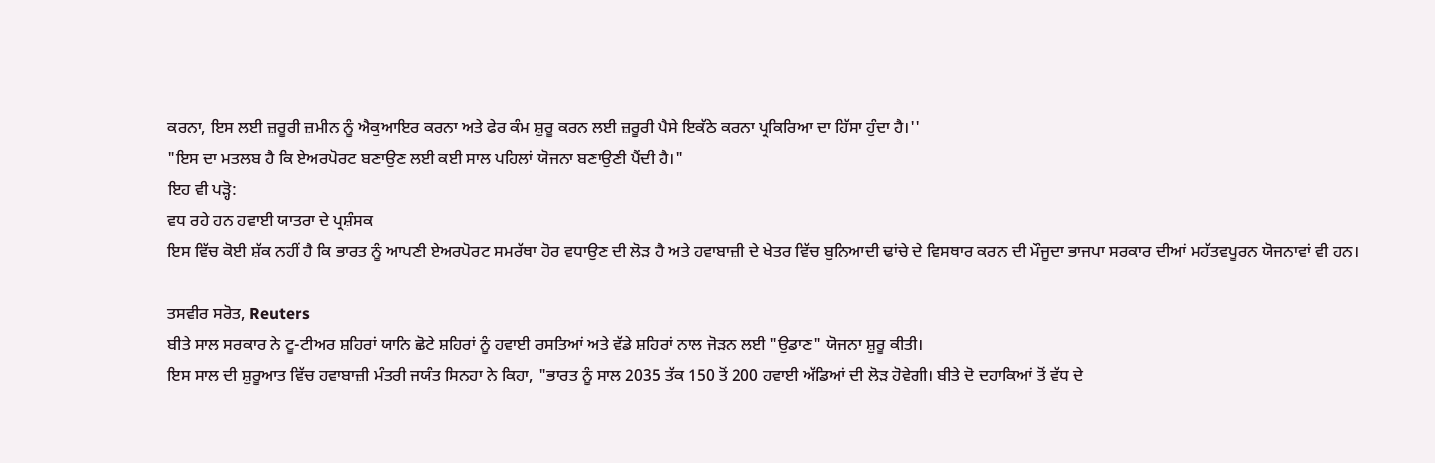ਕਰਨਾ, ਇਸ ਲਈ ਜ਼ਰੂਰੀ ਜ਼ਮੀਨ ਨੂੰ ਐਕੁਆਇਰ ਕਰਨਾ ਅਤੇ ਫੇਰ ਕੰਮ ਸ਼ੁਰੂ ਕਰਨ ਲਈ ਜ਼ਰੂਰੀ ਪੈਸੇ ਇਕੱਠੇ ਕਰਨਾ ਪ੍ਰਕਿਰਿਆ ਦਾ ਹਿੱਸਾ ਹੁੰਦਾ ਹੈ।''
"ਇਸ ਦਾ ਮਤਲਬ ਹੈ ਕਿ ਏਅਰਪੋਰਟ ਬਣਾਉਣ ਲਈ ਕਈ ਸਾਲ ਪਹਿਲਾਂ ਯੋਜਨਾ ਬਣਾਉਣੀ ਪੈਂਦੀ ਹੈ।"
ਇਹ ਵੀ ਪੜ੍ਹੋ:
ਵਧ ਰਹੇ ਹਨ ਹਵਾਈ ਯਾਤਰਾ ਦੇ ਪ੍ਰਸ਼ੰਸਕ
ਇਸ ਵਿੱਚ ਕੋਈ ਸ਼ੱਕ ਨਹੀਂ ਹੈ ਕਿ ਭਾਰਤ ਨੂੰ ਆਪਣੀ ਏਅਰਪੋਰਟ ਸਮਰੱਥਾ ਹੋਰ ਵਧਾਉਣ ਦੀ ਲੋੜ ਹੈ ਅਤੇ ਹਵਾਬਾਜ਼ੀ ਦੇ ਖੇਤਰ ਵਿੱਚ ਬੁਨਿਆਦੀ ਢਾਂਚੇ ਦੇ ਵਿਸਥਾਰ ਕਰਨ ਦੀ ਮੌਜੂਦਾ ਭਾਜਪਾ ਸਰਕਾਰ ਦੀਆਂ ਮਹੱਤਵਪੂਰਨ ਯੋਜਨਾਵਾਂ ਵੀ ਹਨ।

ਤਸਵੀਰ ਸਰੋਤ, Reuters
ਬੀਤੇ ਸਾਲ ਸਰਕਾਰ ਨੇ ਟੂ-ਟੀਅਰ ਸ਼ਹਿਰਾਂ ਯਾਨਿ ਛੋਟੇ ਸ਼ਹਿਰਾਂ ਨੂੰ ਹਵਾਈ ਰਸਤਿਆਂ ਅਤੇ ਵੱਡੇ ਸ਼ਹਿਰਾਂ ਨਾਲ ਜੋੜਨ ਲਈ "ਉਡਾਣ" ਯੋਜਨਾ ਸ਼ੁਰੂ ਕੀਤੀ।
ਇਸ ਸਾਲ ਦੀ ਸ਼ੁਰੂਆਤ ਵਿੱਚ ਹਵਾਬਾਜ਼ੀ ਮੰਤਰੀ ਜਯੰਤ ਸਿਨਹਾ ਨੇ ਕਿਹਾ, "ਭਾਰਤ ਨੂੰ ਸਾਲ 2035 ਤੱਕ 150 ਤੋਂ 200 ਹਵਾਈ ਅੱਡਿਆਂ ਦੀ ਲੋੜ ਹੋਵੇਗੀ। ਬੀਤੇ ਦੋ ਦਹਾਕਿਆਂ ਤੋਂ ਵੱਧ ਦੇ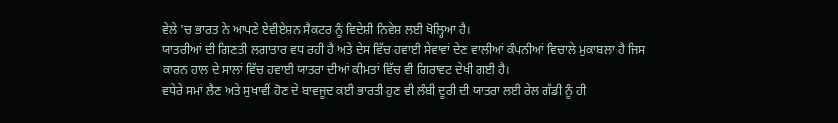ਵੇਲੇ 'ਚ ਭਾਰਤ ਨੇ ਆਪਣੇ ਏਵੀਏਸ਼ਨ ਸੈਕਟਰ ਨੂੰ ਵਿਦੇਸ਼ੀ ਨਿਵੇਸ਼ ਲਈ ਖੋਲ੍ਹਿਆ ਹੈ।
ਯਾਤਰੀਆਂ ਦੀ ਗਿਣਤੀ ਲਗਾਤਾਰ ਵਧ ਰਹੀ ਹੈ ਅਤੇ ਦੇਸ ਵਿੱਚ ਹਵਾਈ ਸੇਵਾਵਾਂ ਦੇਣ ਵਾਲੀਆਂ ਕੰਪਨੀਆਂ ਵਿਚਾਲੇ ਮੁਕਾਬਲਾ ਹੈ ਜਿਸ ਕਾਰਨ ਹਾਲ ਦੇ ਸਾਲਾਂ ਵਿੱਚ ਹਵਾਈ ਯਾਤਰਾ ਦੀਆਂ ਕੀਮਤਾਂ ਵਿੱਚ ਵੀ ਗਿਰਾਵਟ ਦੇਖੀ ਗਈ ਹੈ।
ਵਧੇਰੇ ਸਮਾਂ ਲੈਣ ਅਤੇ ਸੁਖਾਵੀਂ ਹੋਣ ਦੇ ਬਾਵਜੂਦ ਕਈ ਭਾਰਤੀ ਹੁਣ ਵੀ ਲੰਬੀ ਦੂਰੀ ਦੀ ਯਾਤਰਾ ਲਈ ਰੇਲ ਗੱਡੀ ਨੂੰ ਹੀ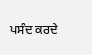ਪਸੰਦ ਕਰਦੇ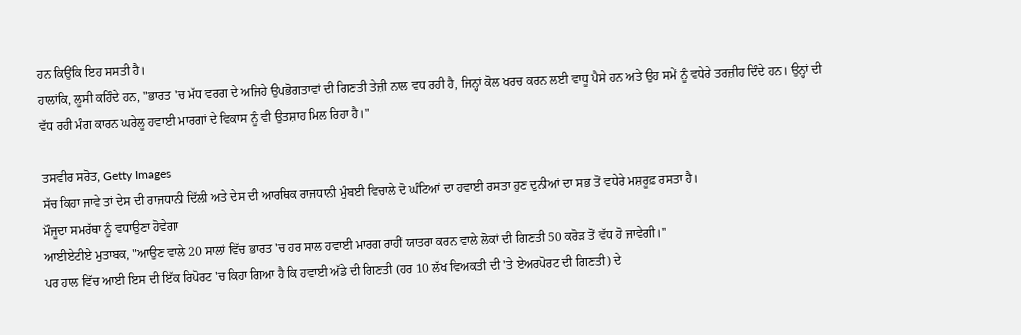ਹਨ ਕਿਉਂਕਿ ਇਹ ਸਸਤੀ ਹੈ।
ਹਾਲਾਂਕਿ, ਲੂਸੀ ਕਹਿੰਦੇ ਹਨ, "ਭਾਰਤ 'ਚ ਮੱਧ ਵਰਗ ਦੇ ਅਜਿਹੇ ਉਪਭੋਗਤਾਵਾਂ ਦੀ ਗਿਣਤੀ ਤੇਜ਼ੀ ਨਾਲ ਵਧ ਰਹੀ ਹੈ, ਜਿਨ੍ਹਾਂ ਕੋਲ ਖਰਚ ਕਰਨ ਲਈ ਵਾਧੂ ਪੈਸੇ ਹਨ ਅਤੇ ਉਹ ਸਮੇਂ ਨੂੰ ਵਧੇਰੇ ਤਰਜ਼ੀਹ ਦਿੰਦੇ ਹਨ। ਉਨ੍ਹਾਂ ਦੀ ਵੱਧ ਰਹੀ ਮੰਗ ਕਾਰਨ ਘਰੇਲੂ ਹਵਾਈ ਮਾਰਗਾਂ ਦੇ ਵਿਕਾਸ ਨੂੰ ਵੀ ਉਤਸ਼ਾਹ ਮਿਲ ਰਿਹਾ ਹੈ।"

ਤਸਵੀਰ ਸਰੋਤ, Getty Images
ਸੱਚ ਕਿਹਾ ਜਾਵੇ ਤਾਂ ਦੇਸ ਦੀ ਰਾਜਧਾਨੀ ਦਿੱਲੀ ਅਤੇ ਦੇਸ ਦੀ ਆਰਥਿਕ ਰਾਜਧਾਨੀ ਮੁੰਬਈ ਵਿਚਾਲੇ ਦੋ ਘੰਟਿਆਂ ਦਾ ਹਵਾਈ ਰਸਤਾ ਹੁਣ ਦੁਨੀਆਂ ਦਾ ਸਭ ਤੋਂ ਵਧੇਰੇ ਮਸ਼ਰੂਫ਼ ਰਸਤਾ ਹੈ।
ਮੌਜੂਦਾ ਸਮਰੱਥਾ ਨੂੰ ਵਧਾਉਣਾ ਹੋਵੇਗਾ
ਆਈਏਟੀਏ ਮੁਤਾਬਕ, "ਆਉਣ ਵਾਲੇ 20 ਸਾਲਾਂ ਵਿੱਚ ਭਾਰਤ 'ਚ ਹਰ ਸਾਲ ਹਵਾਈ ਮਾਰਗ ਰਾਹੀਂ ਯਾਤਰਾ ਕਰਨ ਵਾਲੇ ਲੋਕਾਂ ਦੀ ਗਿਣਤੀ 50 ਕਰੋੜ ਤੋਂ ਵੱਧ ਹੋ ਜਾਵੇਗੀ।''
ਪਰ ਹਾਲ ਵਿੱਚ ਆਈ ਇਸ ਦੀ ਇੱਕ ਰਿਪੋਰਟ 'ਚ ਕਿਹਾ ਗਿਆ ਹੈ ਕਿ ਹਵਾਈ ਅੱਡੇ ਦੀ ਗਿਣਤੀ (ਹਰ 10 ਲੱਖ ਵਿਅਕਤੀ ਦੀ 'ਤੇ ਏਅਰਪੋਰਟ ਦੀ ਗਿਣਤੀ) ਦੇ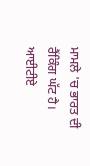ਮਾਮਲੇ 'ਚ ਭਾਰਤ ਦੀ ਰੈਂਕਿੰਗ ਘੱਟ ਹੈ।
ਆਈਟੀਏ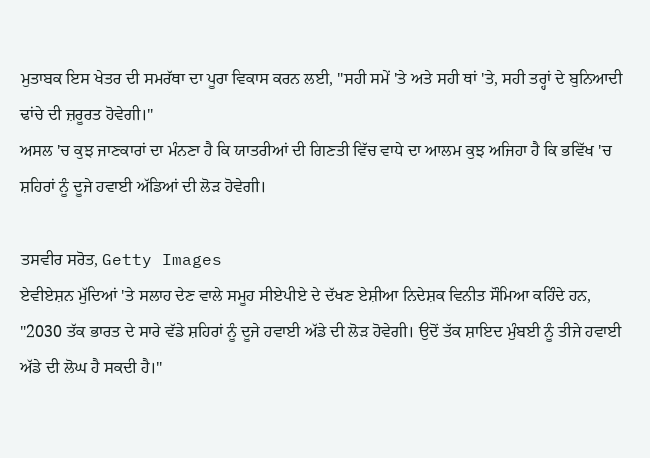ਮੁਤਾਬਕ ਇਸ ਖੇਤਰ ਦੀ ਸਮਰੱਥਾ ਦਾ ਪੂਰਾ ਵਿਕਾਸ ਕਰਨ ਲਈ, "ਸਹੀ ਸਮੇਂ 'ਤੇ ਅਤੇ ਸਹੀ ਥਾਂ 'ਤੇ, ਸਹੀ ਤਰ੍ਹਾਂ ਦੇ ਬੁਨਿਆਦੀ ਢਾਂਚੇ ਦੀ ਜ਼ਰੂਰਤ ਹੋਵੇਗੀ।"
ਅਸਲ 'ਚ ਕੁਝ ਜਾਣਕਾਰਾਂ ਦਾ ਮੰਨਣਾ ਹੈ ਕਿ ਯਾਤਰੀਆਂ ਦੀ ਗਿਣਤੀ ਵਿੱਚ ਵਾਧੇ ਦਾ ਆਲਮ ਕੁਝ ਅਜਿਹਾ ਹੈ ਕਿ ਭਵਿੱਖ 'ਚ ਸ਼ਹਿਰਾਂ ਨੂੰ ਦੂਜੇ ਹਵਾਈ ਅੱਡਿਆਂ ਦੀ ਲੋੜ ਹੋਵੇਗੀ।

ਤਸਵੀਰ ਸਰੋਤ, Getty Images
ਏਵੀਏਸ਼ਨ ਮੁੱਦਿਆਂ 'ਤੇ ਸਲਾਹ ਦੇਣ ਵਾਲੇ ਸਮੂਹ ਸੀਏਪੀਏ ਦੇ ਦੱਖਣ ਏਸ਼ੀਆ ਨਿਦੇਸ਼ਕ ਵਿਨੀਤ ਸੌਮਿਆ ਕਹਿੰਦੇ ਹਨ, "2030 ਤੱਕ ਭਾਰਤ ਦੇ ਸਾਰੇ ਵੱਡੇ ਸ਼ਹਿਰਾਂ ਨੂੰ ਦੂਜੇ ਹਵਾਈ ਅੱਡੇ ਦੀ ਲੋੜ ਹੋਵੇਗੀ। ਉਦੋਂ ਤੱਕ ਸ਼ਾਇਦ ਮੁੰਬਈ ਨੂੰ ਤੀਜੇ ਹਵਾਈ ਅੱਡੇ ਦੀ ਲੋਘ ਹੈ ਸਕਦੀ ਹੈ।"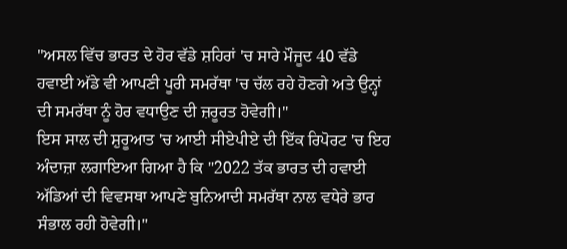"ਅਸਲ ਵਿੱਚ ਭਾਰਤ ਦੇ ਹੋਰ ਵੱਡੇ ਸ਼ਹਿਰਾਂ 'ਚ ਸਾਰੇ ਮੌਜੂਦ 40 ਵੱਡੇ ਹਵਾਈ ਅੱਡੇ ਵੀ ਆਪਣੀ ਪੂਰੀ ਸਮਰੱਥਾ 'ਚ ਚੱਲ ਰਹੇ ਹੋਣਗੇ ਅਤੇ ਉਨ੍ਹਾਂ ਦੀ ਸਮਰੱਥਾ ਨੂੰ ਹੋਰ ਵਧਾਉਣ ਦੀ ਜ਼ਰੂਰਤ ਹੋਵੇਗੀ।"
ਇਸ ਸਾਲ ਦੀ ਸ਼ੁਰੂਆਤ 'ਚ ਆਈ ਸੀਏਪੀਏ ਦੀ ਇੱਕ ਰਿਪੋਰਟ 'ਚ ਇਹ ਅੰਦਾਜ਼ਾ ਲਗਾਇਆ ਗਿਆ ਹੈ ਕਿ "2022 ਤੱਕ ਭਾਰਤ ਦੀ ਹਵਾਈ ਅੱਡਿਆਂ ਦੀ ਵਿਵਸਥਾ ਆਪਣੇ ਬੁਨਿਆਦੀ ਸਮਰੱਥਾ ਨਾਲ ਵਧੇਰੇ ਭਾਰ ਸੰਭਾਲ ਰਹੀ ਹੋਵੇਗੀ।"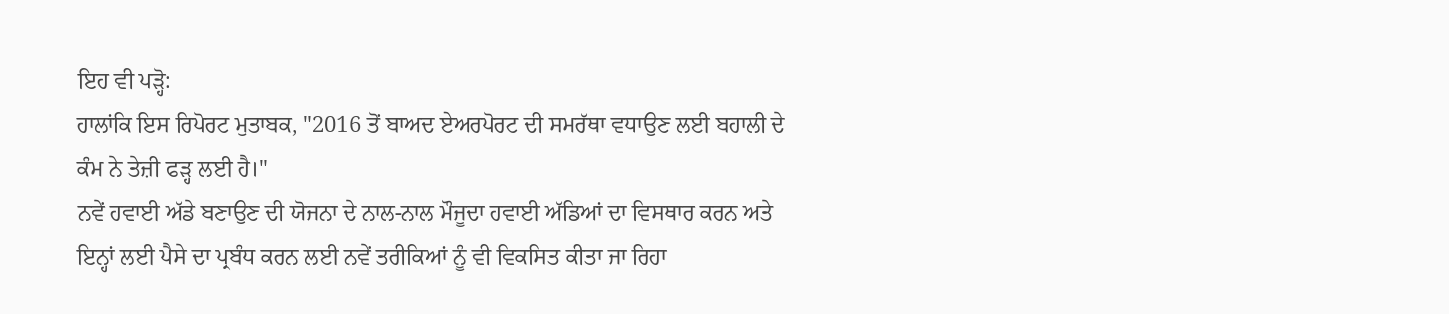ਇਹ ਵੀ ਪੜ੍ਹੋ:
ਹਾਲਾਂਕਿ ਇਸ ਰਿਪੋਰਟ ਮੁਤਾਬਕ, "2016 ਤੋਂ ਬਾਅਦ ਏਅਰਪੋਰਟ ਦੀ ਸਮਰੱਥਾ ਵਧਾਉਣ ਲਈ ਬਹਾਲੀ ਦੇ ਕੰਮ ਨੇ ਤੇਜ਼ੀ ਫੜ੍ਹ ਲਈ ਹੈ।"
ਨਵੇਂ ਹਵਾਈ ਅੱਡੇ ਬਣਾਉਣ ਦੀ ਯੋਜਨਾ ਦੇ ਨਾਲ-ਨਾਲ ਮੌਜੂਦਾ ਹਵਾਈ ਅੱਡਿਆਂ ਦਾ ਵਿਸਥਾਰ ਕਰਨ ਅਤੇ ਇਨ੍ਹਾਂ ਲਈ ਪੈਸੇ ਦਾ ਪ੍ਰਬੰਧ ਕਰਨ ਲਈ ਨਵੇਂ ਤਰੀਕਿਆਂ ਨੂੰ ਵੀ ਵਿਕਸਿਤ ਕੀਤਾ ਜਾ ਰਿਹਾ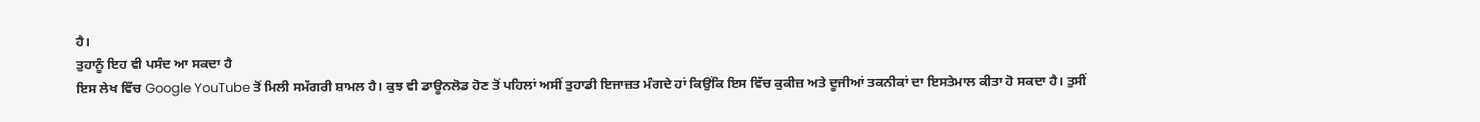ਹੈ।
ਤੁਹਾਨੂੰ ਇਹ ਵੀ ਪਸੰਦ ਆ ਸਕਦਾ ਹੈ
ਇਸ ਲੇਖ ਵਿੱਚ Google YouTube ਤੋਂ ਮਿਲੀ ਸਮੱਗਰੀ ਸ਼ਾਮਲ ਹੈ। ਕੁਝ ਵੀ ਡਾਊਨਲੋਡ ਹੋਣ ਤੋਂ ਪਹਿਲਾਂ ਅਸੀਂ ਤੁਹਾਡੀ ਇਜਾਜ਼ਤ ਮੰਗਦੇ ਹਾਂ ਕਿਉਂਕਿ ਇਸ ਵਿੱਚ ਕੁਕੀਜ਼ ਅਤੇ ਦੂਜੀਆਂ ਤਕਨੀਕਾਂ ਦਾ ਇਸਤੇਮਾਲ ਕੀਤਾ ਹੋ ਸਕਦਾ ਹੈ। ਤੁਸੀਂ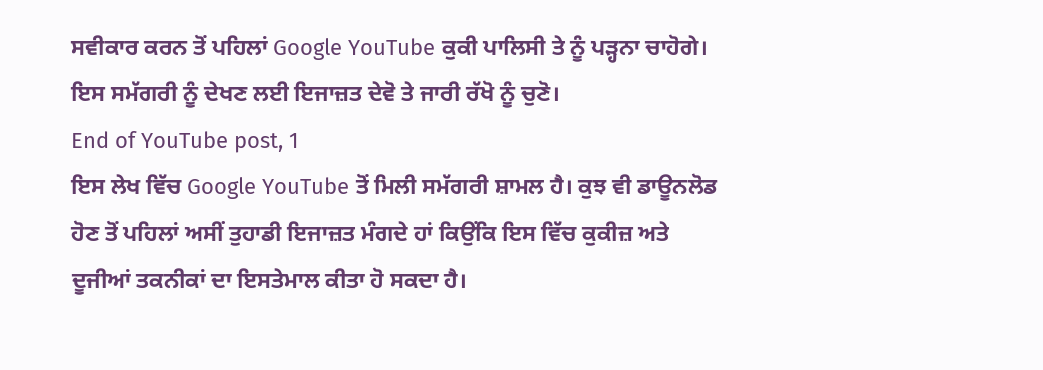ਸਵੀਕਾਰ ਕਰਨ ਤੋਂ ਪਹਿਲਾਂ Google YouTube ਕੁਕੀ ਪਾਲਿਸੀ ਤੇ ਨੂੰ ਪੜ੍ਹਨਾ ਚਾਹੋਗੇ। ਇਸ ਸਮੱਗਰੀ ਨੂੰ ਦੇਖਣ ਲਈ ਇਜਾਜ਼ਤ ਦੇਵੋ ਤੇ ਜਾਰੀ ਰੱਖੋ ਨੂੰ ਚੁਣੋ।
End of YouTube post, 1
ਇਸ ਲੇਖ ਵਿੱਚ Google YouTube ਤੋਂ ਮਿਲੀ ਸਮੱਗਰੀ ਸ਼ਾਮਲ ਹੈ। ਕੁਝ ਵੀ ਡਾਊਨਲੋਡ ਹੋਣ ਤੋਂ ਪਹਿਲਾਂ ਅਸੀਂ ਤੁਹਾਡੀ ਇਜਾਜ਼ਤ ਮੰਗਦੇ ਹਾਂ ਕਿਉਂਕਿ ਇਸ ਵਿੱਚ ਕੁਕੀਜ਼ ਅਤੇ ਦੂਜੀਆਂ ਤਕਨੀਕਾਂ ਦਾ ਇਸਤੇਮਾਲ ਕੀਤਾ ਹੋ ਸਕਦਾ ਹੈ।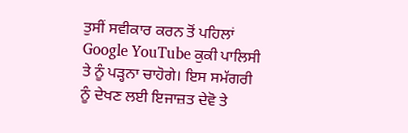ਤੁਸੀਂ ਸਵੀਕਾਰ ਕਰਨ ਤੋਂ ਪਹਿਲਾਂ Google YouTube ਕੁਕੀ ਪਾਲਿਸੀ ਤੇ ਨੂੰ ਪੜ੍ਹਨਾ ਚਾਹੋਗੇ। ਇਸ ਸਮੱਗਰੀ ਨੂੰ ਦੇਖਣ ਲਈ ਇਜਾਜ਼ਤ ਦੇਵੋ ਤੇ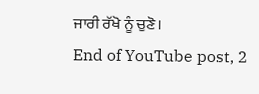ਜਾਰੀ ਰੱਖੋ ਨੂੰ ਚੁਣੋ।
End of YouTube post, 2